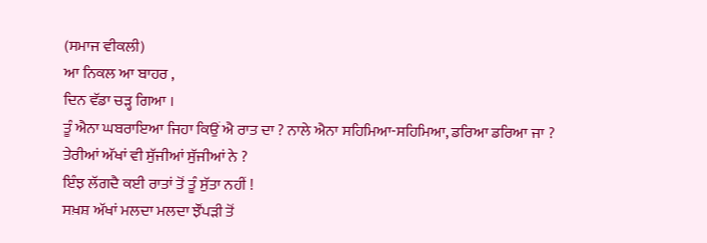(ਸਮਾਜ ਵੀਕਲੀ)
ਆ ਨਿਕਲ ਆ ਬਾਹਰ ,
ਦਿਨ ਵੱਡਾ ਚੜ੍ਹ ਗਿਆ ।
ਤੂੰ ਐਨਾ ਘਬਰਾਇਆ ਜਿਹਾ ਕਿਉਂ ਐ ਰਾਤ ਦਾ ? ਨਾਲੇ ਐਨਾ ਸਹਿਮਿਆ-ਸਹਿਮਿਆ, ਡਰਿਆ ਡਰਿਆ ਜਾ ? ਤੇਰੀਆਂ ਅੱਖਾਂ ਵੀ ਸੁੱਜੀਆਂ ਸੁੱਜੀਆਂ ਨੇ ?
ਇੰਝ ਲੱਗਦੈ ਕਈ ਰਾਤਾਂ ਤੋਂ ਤੂੰ ਸੁੱਤਾ ਨਹੀਂ !
ਸਖ਼ਸ਼ ਅੱਖਾਂ ਮਲਦਾ ਮਲਦਾ ਝੌਂਪੜੀ ਤੋਂ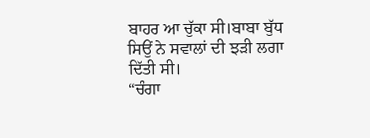ਬਾਹਰ ਆ ਚੁੱਕਾ ਸੀ।ਬਾਬਾ ਬੁੱਧ ਸਿਉਂ ਨੇ ਸਵਾਲਾਂ ਦੀ ਝੜੀ ਲਗਾ ਦਿੱਤੀ ਸੀ।
“ਚੰਗਾ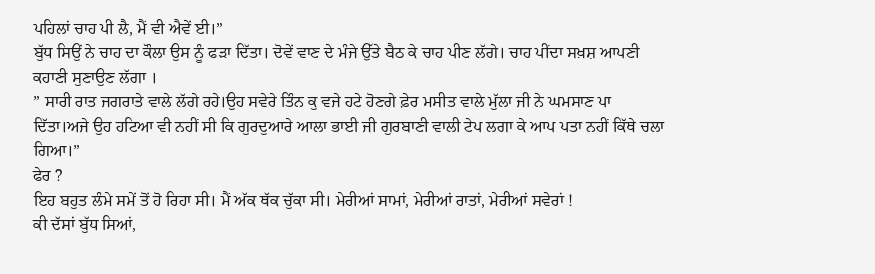ਪਹਿਲਾਂ ਚਾਹ ਪੀ ਲੈ, ਮੈਂ ਵੀ ਐਵੇਂ ਈ।”
ਬੁੱਧ ਸਿਉਂ ਨੇ ਚਾਹ ਦਾ ਕੌਲਾ ਉਸ ਨੂੰ ਫੜਾ ਦਿੱਤਾ। ਦੋਵੇਂ ਵਾਣ ਦੇ ਮੰਜੇ ਉੱਤੇ ਬੈਠ ਕੇ ਚਾਹ ਪੀਣ ਲੱਗੇ। ਚਾਹ ਪੀਂਦਾ ਸਖ਼ਸ਼ ਆਪਣੀ ਕਹਾਣੀ ਸੁਣਾਉਣ ਲੱਗਾ ।
” ਸਾਰੀ ਰਾਤ ਜਗਰਾਤੇ ਵਾਲੇ ਲੱਗੇ ਰਹੇ।ਉਹ ਸਵੇਰੇ ਤਿੰਨ ਕੁ ਵਜੇ ਹਟੇ ਹੋਣਗੇ ਫ਼ੇਰ ਮਸੀਤ ਵਾਲੇ ਮੁੱਲਾ ਜੀ ਨੇ ਘਮਸਾਣ ਪਾ ਦਿੱਤਾ।ਅਜੇ ਉਹ ਹਟਿਆ ਵੀ ਨਹੀਂ ਸੀ ਕਿ ਗੁਰਦੁਆਰੇ ਆਲਾ ਭਾਈ ਜੀ ਗੁਰਬਾਣੀ ਵਾਲੀ ਟੇਪ ਲਗਾ ਕੇ ਆਪ ਪਤਾ ਨਹੀਂ ਕਿੱਥੇ ਚਲਾ ਗਿਆ।”
ਫੇਰ ?
ਇਹ ਬਹੁਤ ਲੰਮੇ ਸਮੇਂ ਤੋਂ ਹੋ ਰਿਹਾ ਸੀ। ਮੈਂ ਅੱਕ ਥੱਕ ਚੁੱਕਾ ਸੀ। ਮੇਰੀਆਂ ਸਾਮਾਂ, ਮੇਰੀਆਂ ਰਾਤਾਂ, ਮੇਰੀਆਂ ਸਵੇਰਾਂ !
ਕੀ ਦੱਸਾਂ ਬੁੱਧ ਸਿਆਂ,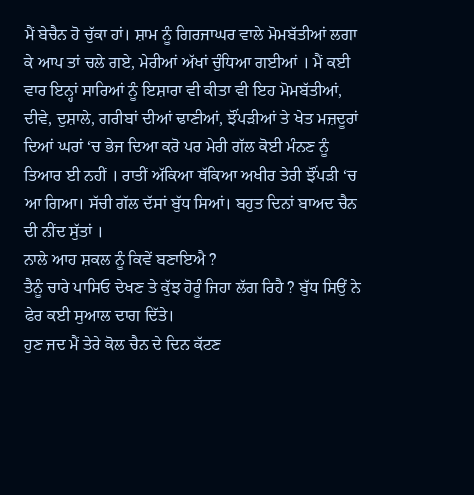ਮੈਂ ਬੇਚੈਨ ਹੋ ਚੁੱਕਾ ਹਾਂ। ਸ਼ਾਮ ਨੂੰ ਗਿਰਜਾਘਰ ਵਾਲੇ ਮੋਮਬੱਤੀਆਂ ਲਗਾ ਕੇ ਆਪ ਤਾਂ ਚਲੇ ਗਏ, ਮੇਰੀਆਂ ਅੱਖਾਂ ਚੁੰਧਿਆ ਗਈਆਂ । ਮੈਂ ਕਈ ਵਾਰ ਇਨ੍ਹਾਂ ਸਾਰਿਆਂ ਨੂੰ ਇਸ਼ਾਰਾ ਵੀ ਕੀਤਾ ਵੀ ਇਹ ਮੋਮਬੱਤੀਆਂ, ਦੀਵੇ, ਦੁਸ਼ਾਲੇ, ਗਰੀਬਾਂ ਦੀਆਂ ਢਾਣੀਆਂ, ਝੌਂਪੜੀਆਂ ਤੇ ਖੇਤ ਮਜ਼ਦੂਰਾਂ ਦਿਆਂ ਘਰਾਂ ‘ਚ ਭੇਜ ਦਿਆ ਕਰੋ ਪਰ ਮੇਰੀ ਗੱਲ ਕੋਈ ਮੰਨਣ ਨੂੰ ਤਿਆਰ ਈ ਨਹੀਂ । ਰਾਤੀਂ ਅੱਕਿਆ ਥੱਕਿਆ ਅਖੀਰ ਤੇਰੀ ਝੌਂਪੜੀ ‘ਚ ਆ ਗਿਆ। ਸੱਚੀ ਗੱਲ ਦੱਸਾਂ ਬੁੱਧ ਸਿਆਂ। ਬਹੁਤ ਦਿਨਾਂ ਬਾਅਦ ਚੈਨ ਦੀ ਨੀਂਦ ਸੁੱਤਾਂ ।
ਨਾਲੇ ਆਹ ਸ਼ਕਲ ਨੂੰ ਕਿਵੇਂ ਬਣਾਇਐ ?
ਤੈਨੂੰ ਚਾਰੇ ਪਾਸਿਓ ਦੇਖਣ ਤੇ ਕੁੱਝ ਹੋਰੂੰ ਜਿਹਾ ਲੱਗ ਰਿਹੈ ? ਬੁੱਧ ਸਿਉਂ ਨੇ ਫੇਰ ਕਈ ਸੁਆਲ ਦਾਗ ਦਿੱਤੇ।
ਹੁਣ ਜਦ ਮੈਂ ਤੇਰੇ ਕੋਲ ਚੈਨ ਦੇ ਦਿਨ ਕੱਟਣ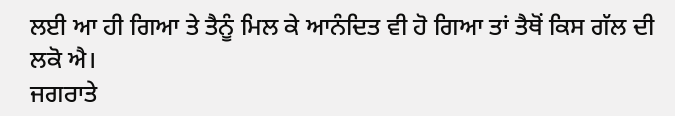ਲਈ ਆ ਹੀ ਗਿਆ ਤੇ ਤੈਨੂੰ ਮਿਲ ਕੇ ਆਨੰਦਿਤ ਵੀ ਹੋ ਗਿਆ ਤਾਂ ਤੈਥੋਂ ਕਿਸ ਗੱਲ ਦੀ ਲਕੋ ਐ।
ਜਗਰਾਤੇ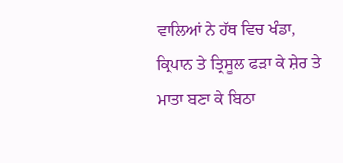ਵਾਲਿਆਂ ਨੇ ਹੱਥ ਵਿਚ ਖੰਡਾ, ਕ੍ਰਿਪਾਨ ਤੇ ਤ੍ਰਿਸੂਲ ਫੜਾ ਕੇ ਸ਼ੇਰ ਤੇ ਮਾਤਾ ਬਣਾ ਕੇ ਬਿਠਾ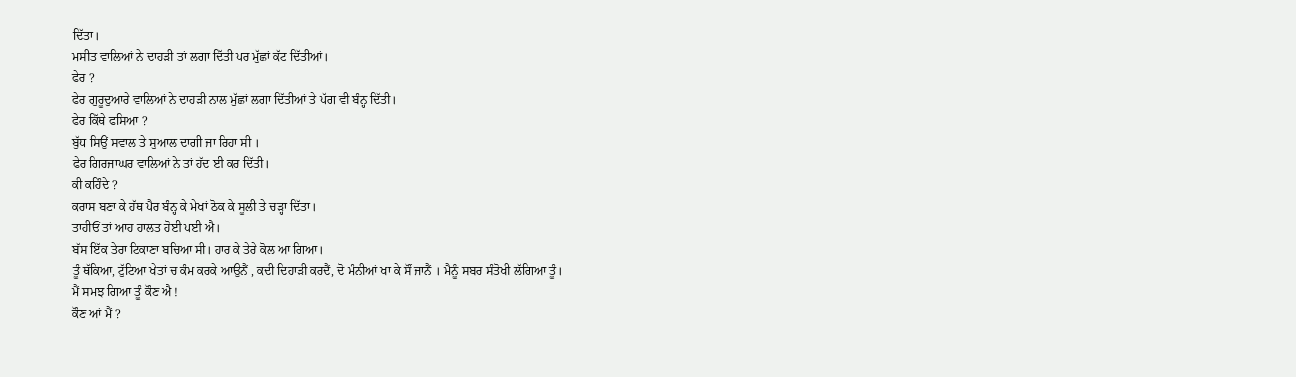ਦਿੱਤਾ।
ਮਸੀਤ ਵਾਲਿਆਂ ਨੇ ਦਾਹੜੀ ਤਾਂ ਲਗਾ ਦਿੱਤੀ ਪਰ ਮੁੱਛਾਂ ਕੱਟ ਦਿੱਤੀਆਂ।
ਫੇਰ ?
ਫੇਰ ਗੁਰੂਦੁਆਰੇ ਵਾਲਿਆਂ ਨੇ ਦਾਹੜੀ ਨਾਲ ਮੁੱਛਾਂ ਲਗਾ ਦਿੱਤੀਆਂ ਤੇ ਪੱਗ ਵੀ ਬੰਨ੍ਹ ਦਿੱਤੀ।
ਫੇਰ ਕਿੱਥੇ ਫਸਿਆ ?
ਬੁੱਧ ਸਿਉਂ ਸਵਾਲ ਤੇ ਸੁਆਲ ਦਾਗੀ ਜਾ ਰਿਹਾ ਸੀ ।
ਫੇਰ ਗਿਰਜਾਘਰ ਵਾਲਿਆਂ ਨੇ ਤਾਂ ਹੱਦ ਈ ਕਰ ਦਿੱਤੀ।
ਕੀ ਕਹਿੰਦੇ ?
ਕਰਾਸ ਬਣਾ ਕੇ ਹੱਥ ਪੈਰ ਬੰਨ੍ਹ ਕੇ ਮੇਖਾਂ ਠੋਕ ਕੇ ਸੂਲੀ ਤੇ ਚੜ੍ਹਾ ਦਿੱਤਾ।
ਤਾਹੀਓਂ ਤਾਂ ਆਹ ਹਾਲਤ ਹੋਈ ਪਈ ਐ।
ਬੱਸ ਇੱਕ ਤੇਰਾ ਟਿਕਾਣਾ ਬਚਿਆ ਸੀ। ਹਾਰ ਕੇ ਤੇਰੇ ਕੋਲ ਆ ਗਿਆ।
ਤੂੰ ਥੱਕਿਆ, ਟੁੱਟਿਆ ਖੇਤਾਂ ਚ ਕੰਮ ਕਰਕੇ ਆਉਨੈਂ , ਕਦੀ ਦਿਹਾੜੀ ਕਰਦੈਂ, ਦੋ ਮੰਨੀਆਂ ਖਾ ਕੇ ਸੌਂ ਜਾਨੈਂ । ਮੈਨੂੰ ਸਬਰ ਸੰਤੋਖੀ ਲੱਗਿਆ ਤੂੰ।
ਮੈਂ ਸਮਝ ਗਿਆ ਤੂੰ ਕੌਣ ਐ !
ਕੌਣ ਆਂ ਮੈਂ ?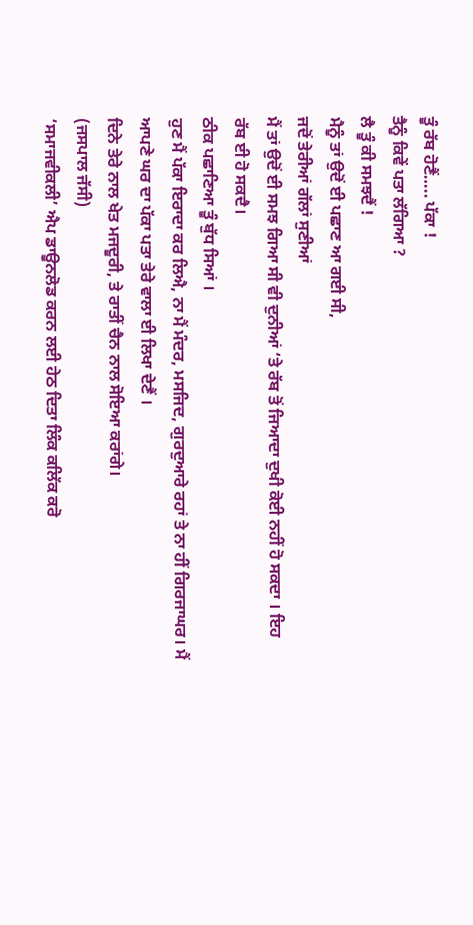ਤੂੰ ਰੱਬ ਹੋਣੈਂ….. ਪੱਕਾ !
ਤੈਨੂੰ ਕਿਵੇਂ ਪਤਾ ਲੱਗਿਆ ?
ਲੈ ਤੂੰ ਕੀ ਸਮਝਦੈਂ !
ਮੈਨੂੰ ਤਾਂ ਉਦੋਂ ਈ ਪਛਾਣ ਆ ਗਈ ਸੀ,
ਜਦੋਂ ਤੇਰੀਆਂ ਗੱਲਾਂ ਸੁਣੀਆਂ
ਮੈਂ ਤਾਂ ਉਦੋਂ ਈ ਸਮਝ ਗਿਆ ਸੀ ਵੀ ਦੁਨੀਆਂ ‘ਤੇ ਰੱਬ ਤੋਂ ਜਿਆਦਾ ਦੁਖੀ ਕੋਈ ਨਹੀਂ ਹੋ ਸਕਦਾ । ਇਹ ਰੱਬ ਈ ਹੋ ਸਕਦੈ।
ਠੀਕ ਪਛਾਣਿਆ ਤੂੰ ਬੁੱਧ ਸਿਆਂ ।
ਹੁਣ ਮੈਂ ਪੱਕਾ ਇਰਾਦਾ ਕਰ ਲਿਐ, ਨਾ ਮੈਂ ਮੰਦਰ, ਮਸਜਿਦ, ਗੁਰਦੁਆਰੇ ਰਹਾਂ ਤੇ ਨਾ ਹੀਂ ਗਿਰਜਾਘਰ। ਮੈਂ ਆਪਣੇ ਘਰ ਦਾ ਪੱਕਾ ਪਤਾ ਤੇਰੇ ਵਾਲਾ ਈ ਲਿਖਾ ਦੇਣੈਂ ।
ਦਿਨੇ ਤੇਰੇ ਨਾਲ ਖੇਤ ਮਜਦੂਰੀ, ਤੇ ਰਾਤੀਂ ਚੈਨ ਨਾਲ ਸੋਇਆ ਕਰਾਂਗੇ।
(ਜਸਪਾਲ ਜੱਸੀ)
‘ਸਮਾਜਵੀਕਲੀ’ ਐਪ ਡਾਊਨਲੋਡ ਕਰਨ ਲਈ ਹੇਠ ਦਿਤਾ ਲਿੰਕ ਕਲਿੱਕ ਕਰੋ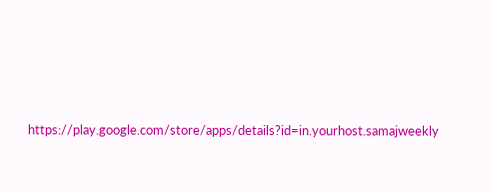https://play.google.com/store/apps/details?id=in.yourhost.samajweekly